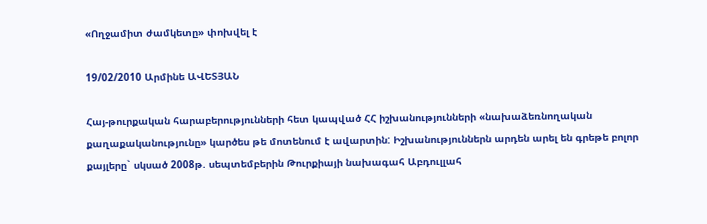«Ողջամիտ ժամկետը» փոխվել է

19/02/2010 Արմինե ԱՎԵՏՅԱՆ

Հայ-թուրքական հարաբերությունների հետ կապված ՀՀ իշխանությունների «նախաձեռնողական քաղաքականությունը» կարծես թե մոտենում է ավարտին: Իշխանություններն արդեն արել են գրեթե բոլոր քայլերը` սկսած 2008թ. սեպտեմբերին Թուրքիայի նախագահ Աբդուլլահ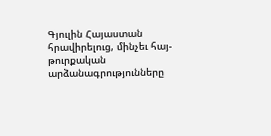Գյուլին Հայաստան հրավիրելուց, մինչեւ հայ-թուրքական արձանագրությունները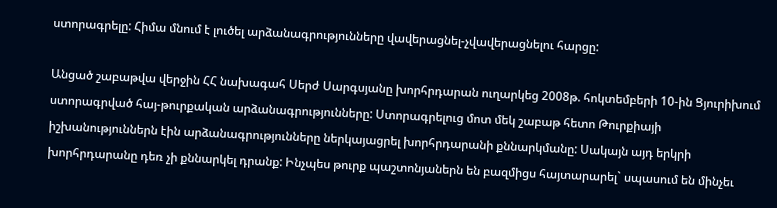ստորագրելը: Հիմա մնում է լուծել արձանագրությունները վավերացնել-չվավերացնելու հարցը:

Անցած շաբաթվա վերջին ՀՀ նախագահ Սերժ Սարգսյանը խորհրդարան ուղարկեց 2008թ. հոկտեմբերի 10-ին Ցյուրիխում ստորագրված հայ-թուրքական արձանագրությունները: Ստորագրելուց մոտ մեկ շաբաթ հետո Թուրքիայի իշխանություններն էին արձանագրությունները ներկայացրել խորհրդարանի քննարկմանը: Սակայն այդ երկրի խորհրդարանը դեռ չի քննարկել դրանք: Ինչպես թուրք պաշտոնյաներն են բազմիցս հայտարարել` սպասում են մինչեւ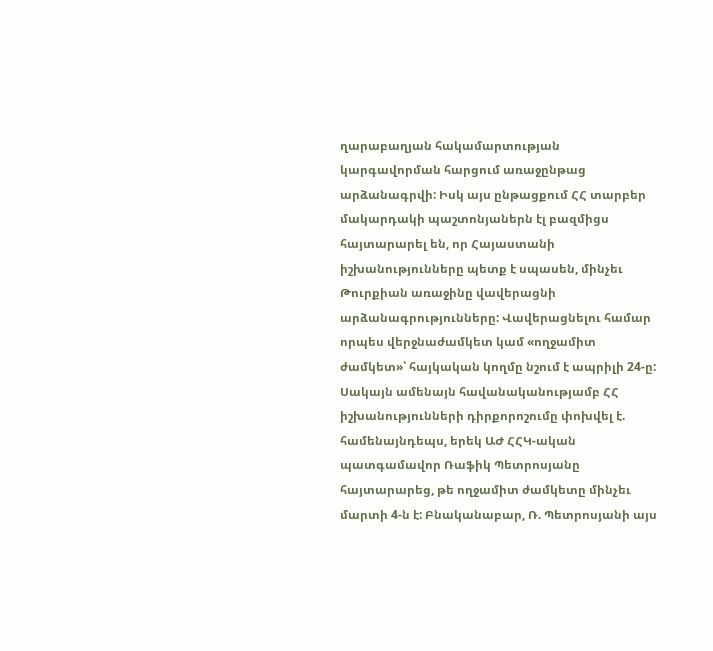ղարաբաղյան հակամարտության կարգավորման հարցում առաջընթաց արձանագրվի: Իսկ այս ընթացքում ՀՀ տարբեր մակարդակի պաշտոնյաներն էլ բազմիցս հայտարարել են, որ Հայաստանի իշխանությունները պետք է սպասեն, մինչեւ Թուրքիան առաջինը վավերացնի արձանագրությունները: Վավերացնելու համար որպես վերջնաժամկետ կամ «ողջամիտ ժամկետ»՝ հայկական կողմը նշում է ապրիլի 24-ը: Սակայն ամենայն հավանականությամբ ՀՀ իշխանությունների դիրքորոշումը փոխվել է. համենայնդեպս, երեկ ԱԺ ՀՀԿ-ական պատգամավոր Ռաֆիկ Պետրոսյանը հայտարարեց, թե ողջամիտ ժամկետը մինչեւ մարտի 4-ն է: Բնականաբար, Ռ. Պետրոսյանի այս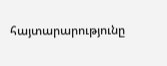հայտարարությունը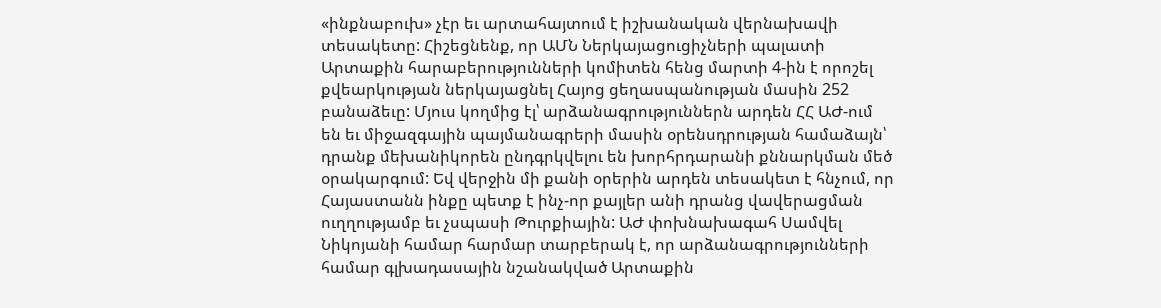«ինքնաբուխ» չէր եւ արտահայտում է իշխանական վերնախավի տեսակետը: Հիշեցնենք, որ ԱՄՆ Ներկայացուցիչների պալատի Արտաքին հարաբերությունների կոմիտեն հենց մարտի 4-ին է որոշել քվեարկության ներկայացնել Հայոց ցեղասպանության մասին 252 բանաձեւը: Մյուս կողմից էլ՝ արձանագրություններն արդեն ՀՀ ԱԺ-ում են եւ միջազգային պայմանագրերի մասին օրենսդրության համաձայն՝ դրանք մեխանիկորեն ընդգրկվելու են խորհրդարանի քննարկման մեծ օրակարգում: Եվ վերջին մի քանի օրերին արդեն տեսակետ է հնչում, որ Հայաստանն ինքը պետք է ինչ-որ քայլեր անի դրանց վավերացման ուղղությամբ եւ չսպասի Թուրքիային: ԱԺ փոխնախագահ Սամվել Նիկոյանի համար հարմար տարբերակ է, որ արձանագրությունների համար գլխադասային նշանակված Արտաքին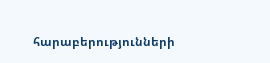հարաբերությունների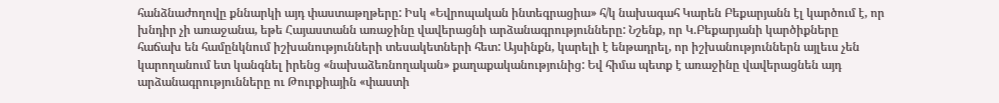հանձնաժողովը քննարկի այդ փաստաթղթերը: Իսկ «Եվրոպական ինտեգրացիա» հ/կ նախագահ Կարեն Բեքարյանն էլ կարծում է, որ խնդիր չի առաջանա, եթե Հայաստանն առաջինը վավերացնի արձանագրությունները: Նշենք, որ Կ.Բեքարյանի կարծիքները հաճախ են համընկնում իշխանությունների տեսակետների հետ: Այսինքն, կարելի է ենթադրել, որ իշխանություններն այլեւս չեն կարողանում ետ կանգնել իրենց «նախաձեռնողական» քաղաքականությունից: Եվ հիմա պետք է առաջինը վավերացնեն այդ արձանագրությունները ու Թուրքիային «փաստի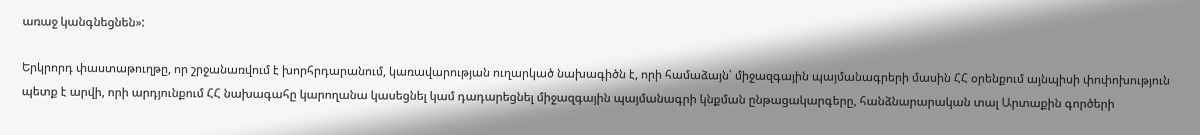առաջ կանգնեցնեն»:

Երկրորդ փաստաթուղթը, որ շրջանառվում է խորհրդարանում, կառավարության ուղարկած նախագիծն է, որի համաձայն՝ միջազգային պայմանագրերի մասին ՀՀ օրենքում այնպիսի փոփոխություն պետք է արվի, որի արդյունքում ՀՀ նախագահը կարողանա կասեցնել կամ դադարեցնել միջազգային պայմանագրի կնքման ընթացակարգերը, հանձնարարական տալ Արտաքին գործերի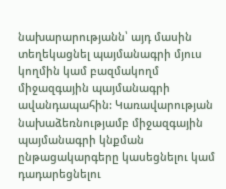նախարարությանն՝ այդ մասին տեղեկացնել պայմանագրի մյուս կողմին կամ բազմակողմ միջազգային պայմանագրի ավանդապահին: Կառավարության նախաձեռնությամբ միջազգային պայմանագրի կնքման ընթացակարգերը կասեցնելու կամ դադարեցնելու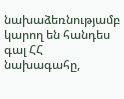նախաձեռնությամբ կարող են հանդես գալ ՀՀ նախագահը,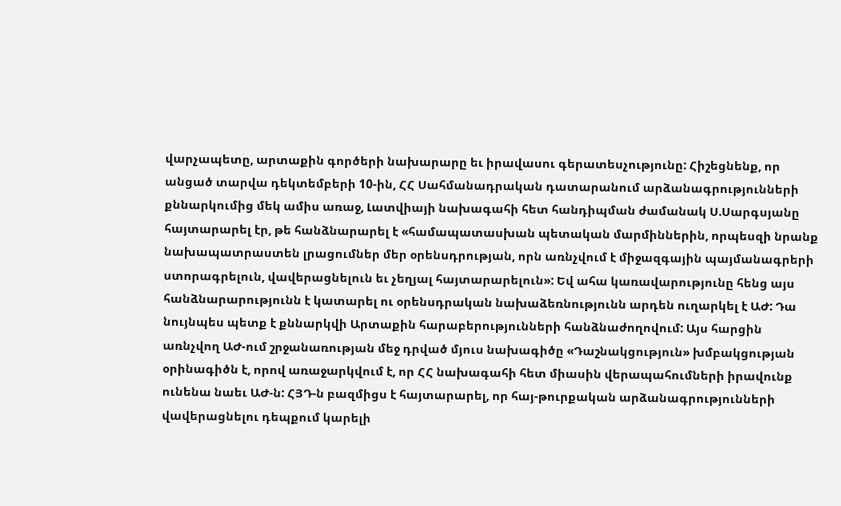վարչապետը, արտաքին գործերի նախարարը եւ իրավասու գերատեսչությունը: Հիշեցնենք, որ անցած տարվա դեկտեմբերի 10-ին, ՀՀ Սահմանադրական դատարանում արձանագրությունների քննարկումից մեկ ամիս առաջ, Լատվիայի նախագահի հետ հանդիպման ժամանակ Ս.Սարգսյանը հայտարարել էր, թե հանձնարարել է «համապատասխան պետական մարմիններին, որպեսզի նրանք նախապատրաստեն լրացումներ մեր օրենսդրության, որն առնչվում է միջազգային պայմանագրերի ստորագրելուն, վավերացնելուն եւ չեղյալ հայտարարելուն»: Եվ ահա կառավարությունը հենց այս հանձնարարությունն է կատարել ու օրենսդրական նախաձեռնությունն արդեն ուղարկել է ԱԺ: Դա նույնպես պետք է քննարկվի Արտաքին հարաբերությունների հանձնաժողովում: Այս հարցին առնչվող ԱԺ-ում շրջանառության մեջ դրված մյուս նախագիծը «Դաշնակցություն» խմբակցության օրինագիծն է, որով առաջարկվում է, որ ՀՀ նախագահի հետ միասին վերապահումների իրավունք ունենա նաեւ ԱԺ-ն: ՀՅԴ-ն բազմիցս է հայտարարել, որ հայ-թուրքական արձանագրությունների վավերացնելու դեպքում կարելի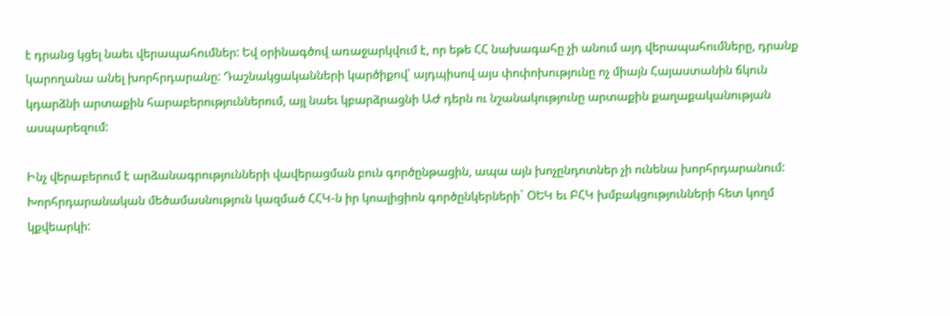է դրանց կցել նաեւ վերապահումներ: Եվ օրինագծով առաջարկվում է, որ եթե ՀՀ նախագահը չի անում այդ վերապահումները, դրանք կարողանա անել խորհրդարանը: Դաշնակցականների կարծիքով՝ այդպիսով այս փոփոխությունը ոչ միայն Հայաստանին ճկուն կդարձնի արտաքին հարաբերություններում, այլ նաեւ կբարձրացնի ԱԺ դերն ու նշանակությունը արտաքին քաղաքականության ասպարեզում:

Ինչ վերաբերում է արձանագրությունների վավերացման բուն գործընթացին, ապա այն խոչընդոտներ չի ունենա խորհրդարանում: Խորհրդարանական մեծամասնություն կազմած ՀՀԿ-ն իր կոալիցիոն գործընկերների` ՕԵԿ եւ ԲՀԿ խմբակցությունների հետ կողմ կքվեարկի: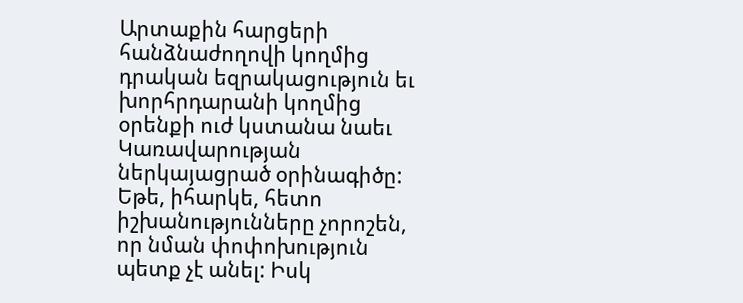Արտաքին հարցերի հանձնաժողովի կողմից դրական եզրակացություն եւ խորհրդարանի կողմից օրենքի ուժ կստանա նաեւ Կառավարության ներկայացրած օրինագիծը: Եթե, իհարկե, հետո իշխանությունները չորոշեն, որ նման փոփոխություն պետք չէ անել: Իսկ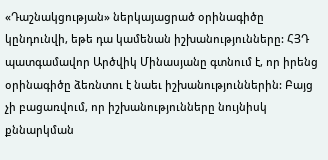«Դաշնակցության» ներկայացրած օրինագիծը կընդունվի, եթե դա կամենան իշխանությունները: ՀՅԴ պատգամավոր Արծվիկ Մինասյանը գտնում է, որ իրենց օրինագիծը ձեռնտու է նաեւ իշխանություններին: Բայց չի բացառվում, որ իշխանությունները նույնիսկ քննարկման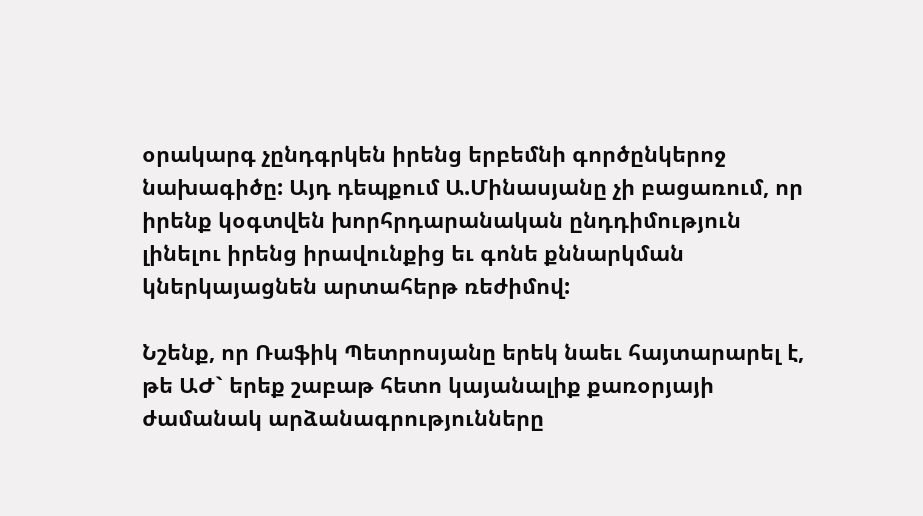օրակարգ չընդգրկեն իրենց երբեմնի գործընկերոջ նախագիծը: Այդ դեպքում Ա.Մինասյանը չի բացառում, որ իրենք կօգտվեն խորհրդարանական ընդդիմություն լինելու իրենց իրավունքից եւ գոնե քննարկման կներկայացնեն արտահերթ ռեժիմով:

Նշենք, որ Ռաֆիկ Պետրոսյանը երեկ նաեւ հայտարարել է, թե ԱԺ` երեք շաբաթ հետո կայանալիք քառօրյայի ժամանակ արձանագրությունները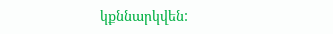կքննարկվեն: